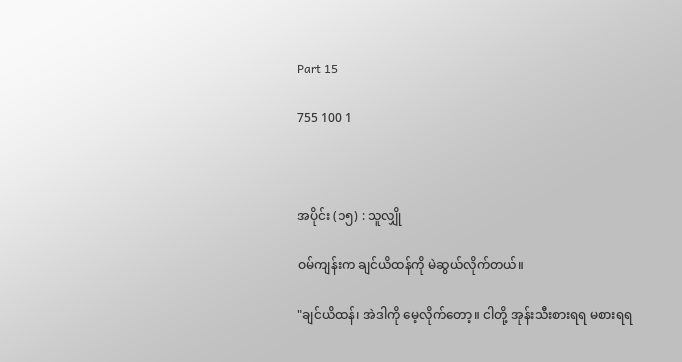Part 15

755 100 1



အပိုင်း (၁၅) : သူလျှို

ဝမ်ကျန်းက ချင်ယိထန်ကို မဲဆွယ်လိုက်တယ်။

"ချင်ယိထန်၊ အဲဒါကို မေ့လိုက်တော့။ ငါတို့ အုန်းသီးစားရရ မစားရရ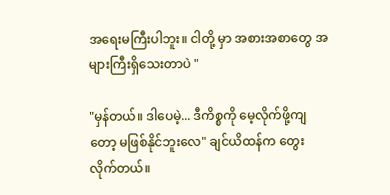အရေးမကြီးပါဘူး။ ငါတို့ မှာ အစားအစာတွေ အများကြီးရှိသေးတာပဲ "

"မှန်တယ်။ ဒါပေမဲ့... ဒီကိစ္စကို မေ့လိုက်ဖို့ကျတော့ မဖြစ်နိုင်ဘူးလေ" ချင်ယိထန်က တွေးလိုက်တယ်။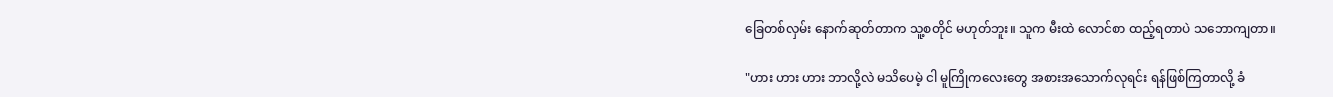ခြေတစ်လှမ်း နောက်ဆုတ်တာက သူ့စတိုင် မဟုတ်ဘူး။ သူက မီးထဲ လောင်စာ ထည့်ရတာပဲ သဘောကျတာ။

"ဟား ဟား ဟား ဘာလို့လဲ မသိပေမဲ့ ငါ မူကြိုကလေးတွေ အစားအသောက်လုရင်း ရန်ဖြစ်ကြတာလို့ ခံ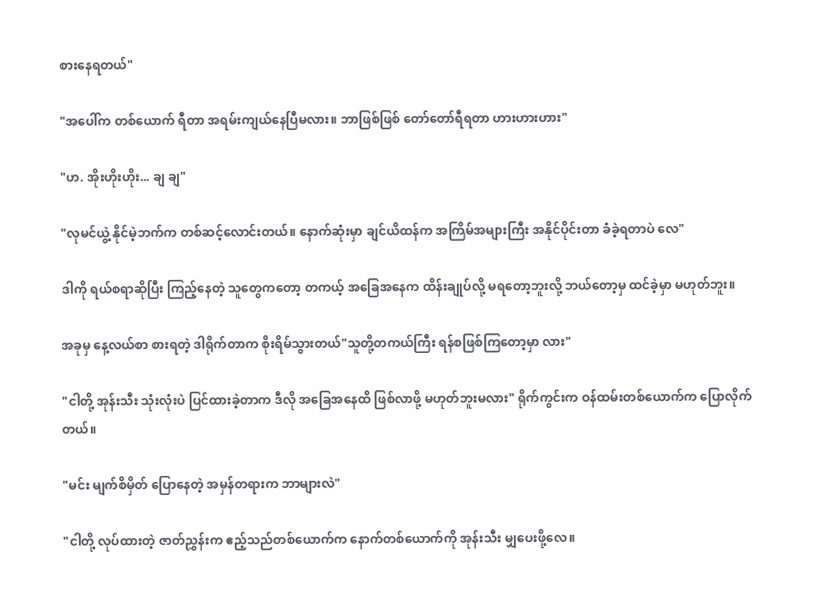စားနေရတယ်"

"အပေါ်က တစ်ယောက် ရီတာ အရမ်းကျယ်နေပြီမလား။ ဘာဖြစ်ဖြစ် တော်တော်ရီရတာ ဟားဟားဟား"

"ဟ. အိုးဟိုးဟိုး... ချ ချ"

"လုမင်ယွဲ့ နိုင်မဲ့ဘက်က တစ်ဆင့်လောင်းတယ်။ နောက်ဆုံးမှာ ချင်ယိထန်က အကြိမ်အများကြီး အနိုင်ပိုင်းတာ ခံခဲ့ရတာပဲ လေ"

ဒါကို ရယ်စရာဆိုပြီး ကြည့်နေတဲ့ သူတွေကတော့ တကယ့် အခြေအနေက ထိန်းချုပ်လို့ မရတော့ဘူးလို့ ဘယ်တော့မှ ထင်ခဲ့မှာ မဟုတ်ဘူး။

အခုမှ နေ့လယ်စာ စားရတဲ့ ဒါရိုက်တာက စိုးရိမ်သွားတယ်"သူတို့တကယ်ကြီး ရန်စဖြစ်ကြတော့မှာ လား"

"ငါတို့ အုန်းသီး သုံးလုံးပဲ ပြင်ထားခဲ့တာက ဒီလို အခြေအနေထိ ဖြစ်လာဖို့ မဟုတ်ဘူးမလား" ရိုက်ကွင်းက ဝန်ထမ်းတစ်ယောက်က ပြောလိုက်တယ်။

"မင်း မျက်စိမှိတ် ပြောနေတဲ့ အမှန်တရားက ဘာများလဲ"

"ငါတို့ လုပ်ထားတဲ့ ဇာတ်ညွှန်းက ဧည့်သည်တစ်ယောက်က နောက်တစ်ယောက်ကို အုန်းသီး မျှပေးဖို့လေ။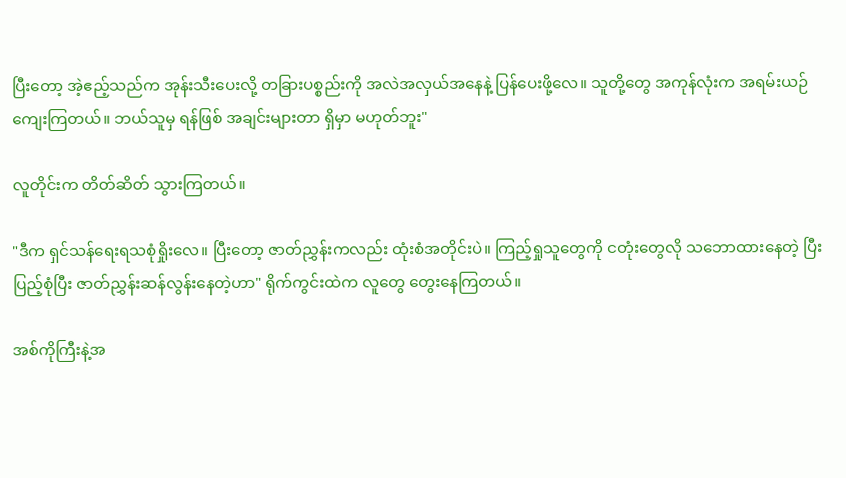ပြီးတော့ အဲ့ဧည့်သည်က အုန်းသီးပေးလို့ တခြားပစ္စည်းကို အလဲအလှယ်အနေနဲ့ ပြန်ပေးဖို့လေ။ သူတို့တွေ အကုန်လုံးက အရမ်းယဉ်ကျေးကြတယ်။ ဘယ်သူမှ ရန်ဖြစ် အချင်းများတာ ရှိမှာ မဟုတ်ဘူး"

လူတိုင်းက တိတ်ဆိတ် သွားကြတယ်။

"ဒီက ရှင်သန်ရေးရသစုံရှိုးလေ။ ပြီးတော့ ဇာတ်ညွှန်းကလည်း ထုံးစံအတိုင်းပဲ။ ကြည့်ရှုသူတွေကို ငတုံးတွေလို သဘောထားနေတဲ့ ပြီးပြည့်စုံပြီး ဇာတ်ညွှန်းဆန်လွန်းနေတဲ့ဟာ" ရိုက်ကွင်းထဲက လူတွေ တွေးနေကြတယ်။

အစ်ကိုကြီးနဲ့အ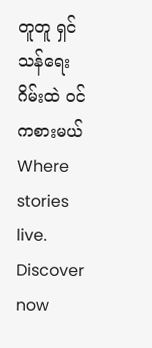တူတူ ရှင်သန်ရေးဂိမ်းထဲ ဝင်ကစားမယ်Where stories live. Discover now